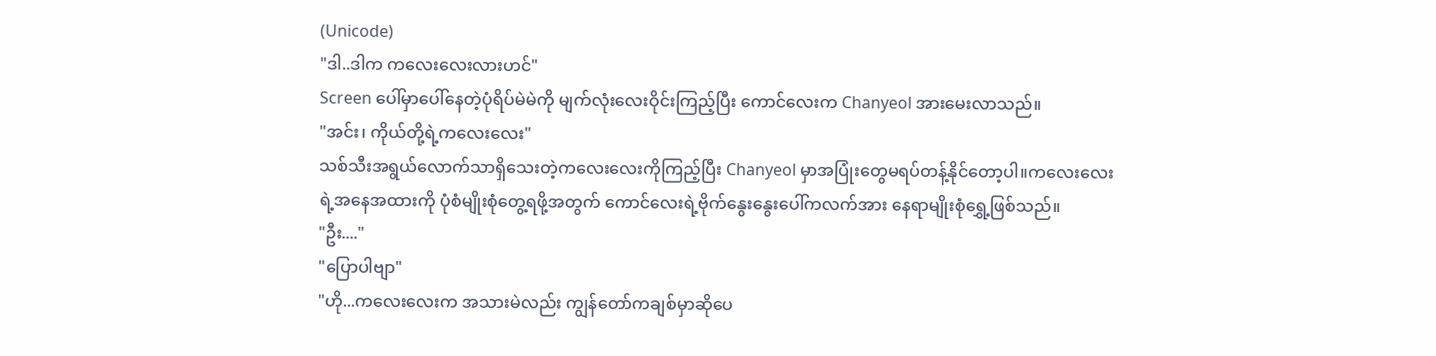(Unicode)
"ဒါ..ဒါက ကလေးလေးလားဟင်"
Screen ပေါ်မှာပေါ်နေတဲ့ပုံရိပ်မဲမဲကို မျက်လုံးလေးဝိုင်းကြည့်ပြီး ကောင်လေးက Chanyeol အားမေးလာသည်။
"အင်း၊ ကိုယ်တို့ရဲ့ကလေးလေး"
သစ်သီးအရွယ်လောက်သာရှိသေးတဲ့ကလေးလေးကိုကြည့်ပြီး Chanyeol မှာအပြုံးတွေမရပ်တန့်နိုင်တော့ပါ။ကလေးလေးရဲ့အနေအထားကို ပုံစံမျိုးစုံတွေ့ရဖို့အတွက် ကောင်လေးရဲ့ဗိုက်နွေးနွေးပေါ်ကလက်အား နေရာမျိုးစုံရွှေ့ဖြစ်သည်။
"ဦး...."
"ပြောပါဗျာ"
"ဟို...ကလေးလေးက အသားမဲလည်း ကျွန်တော်ကချစ်မှာဆိုပေ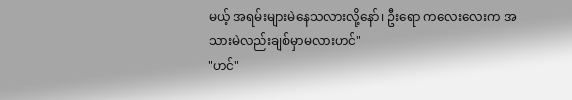မယ့် အရမ်းများမဲနေသလားလို့နော်၊ ဦးရော ကလေးလေးက အသားမဲလည်းချစ်မှာမလားဟင်"
"ဟင်"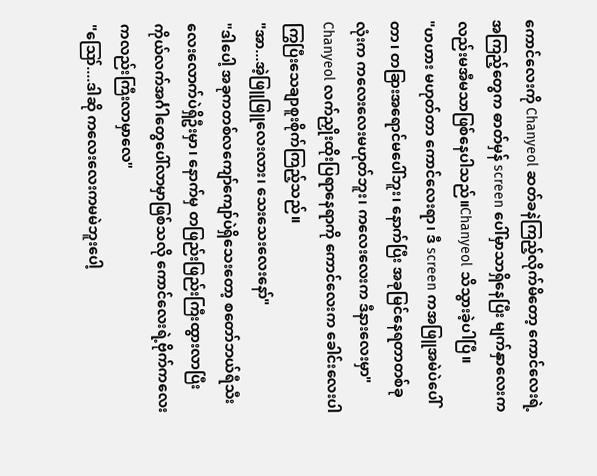ကောင်လေးကို Chanyeol ဆတ်ခနဲကြည့်လိုက်မိတော့ ကောင်လေးရဲ့အကြည့်တွေက ဓာတ်မှန် screen ပေါ်မှာသာရှိနေပြီး မျက်နှာလေးကလည်းမအီမသာဖြစ်နေပါသည်။Chanyeol သိသွားခဲ့ပါပြီ။
"ဟဟား မဟုတ်တာ ကောင်လေးရာ၊ ဒီ screen ကအဖြူအမဲပဲပေါ်တာ၊ တခြားအရောင်မပေါ်ဘူး၊ နောက်ပြီး အခုမြင်နေရတာတစ်ခုလုံးက ကလေးလေးမဟုတ်ဘူး၊ ကလေးလေးက ဒီနားလေးမှာ"
Chanyeol လက်ညှိုးထိုးပြရာနေရာကို ကောင်လေးက ခေါင်းလေးပါကြွပြီးသေချာစူးစိုက်ကြည့်သည်။
"အာ...အဲ့ဖြူဖြူလေးလား၊ သေးသေးလေးနော်"
"ဒါပေါ့ အခုကတစ်လကျော်ကျော်ပဲရှိသေးတော့ စတော်ဘယ်ရီသီးလေးလောက်ပဲရှိဦးမှာ၊ နောက်မှ တဖြည်းဖြည်းကြီးထွားလာပြီး ကိုယ်လက်အင်္ဂါတွေပေါ်လာမှာဖြစ်သလို ကောင်လေးရဲ့ဗိုက်ကလေးကလည်းကြီးလာမှာလေ"
"ဪ....ဒါဆို ကလေးလေးကမမဲဘူးပေါ့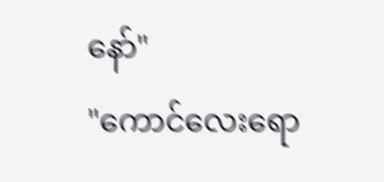နော်"
"ကောင်လေးရော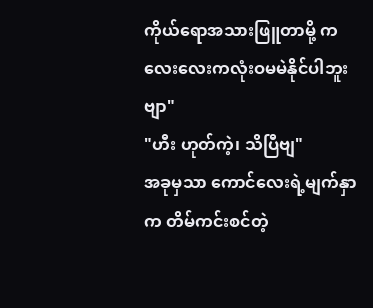ကိုယ်ရောအသားဖြူတာမို့ ကလေးလေးကလုံးဝမမဲနိုင်ပါဘူးဗျာ"
"ဟီး ဟုတ်ကဲ့၊ သိပြီဗျ"
အခုမှသာ ကောင်လေးရဲ့မျက်နှာက တိမ်ကင်းစင်တဲ့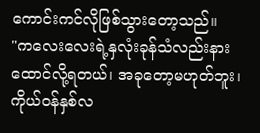ကောင်းကင်လိုဖြစ်သွားတော့သည်။
"ကလေးလေးရဲ့နှလုံးခုန်သံလည်းနားထောင်လို့ရတယ်၊ အခုတော့မဟုတ်ဘူး၊ ကိုယ်ဝန်နှစ်လ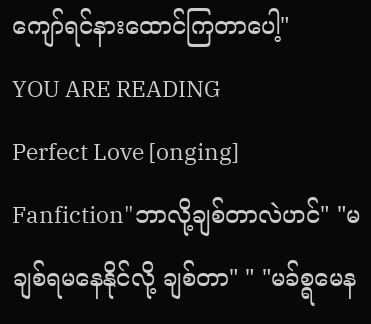ကျော်ရင်နားထောင်ကြတာပေါ့"
YOU ARE READING
Perfect Love [onging]
Fanfiction"ဘာလို့ချစ်တာလဲဟင်" "မချစ်ရမနေနိုင်လို့ ချစ်တာ" " "မခ်စ္ရမေန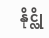နိုင္လို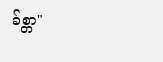ခ်စ္တာ"